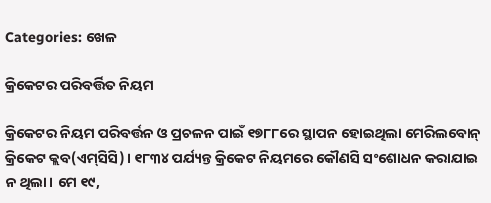Categories: ଖେଳ

କ୍ରିକେଟର ପରିବର୍ତ୍ତିତ ନିୟମ

କ୍ରିକେଟର ନିୟମ ପରିବର୍ତ୍ତନ ଓ ପ୍ରଚଳନ ପାଇଁ ୧୭୮୮ରେ ସ୍ଥାପନ ହୋଇଥିଲା ମେରିଲବୋନ୍‌ କ୍ରିକେଟ କ୍ଲବ(ଏମ୍‌ସିସି)। ୧୮୩୪ ପର୍ଯ୍ୟନ୍ତ କ୍ରିକେଟ ନିୟମରେ କୌଣସି ସଂଶୋଧନ କରାଯାଇ ନ ଥିଲା। ମେ ୧୯,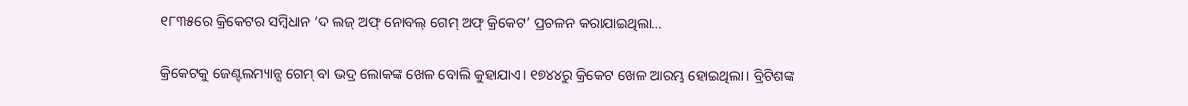୧୮୩୫ରେ କ୍ରିକେଟର ସମ୍ବିଧାନ ‘ଦ ଲଜ୍‌ ଅଫ୍‌ ନୋବଲ୍‌ ଗେମ୍‌ ଅଫ୍‌ କ୍ରିକେଟ’ ପ୍ରଚଳନ କରାଯାଇଥିଲା…

କ୍ରିକେଟକୁ ଜେଣ୍ଟଲମ୍ୟାନ୍ସ ଗେମ୍‌ ବା ଭଦ୍ର ଲୋକଙ୍କ ଖେଳ ବୋଲି କୁହାଯାଏ। ୧୭୪୪ରୁ କ୍ରିକେଟ ଖେଳ ଆରମ୍ଭ ହୋଇଥିଲା। ବ୍ରିଟିଶଙ୍କ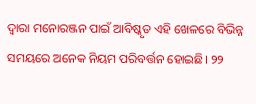ଦ୍ୱାରା ମନୋରଞ୍ଜନ ପାଇଁ ଆବିଷ୍କୃତ ଏହି ଖେଳରେ ବିଭିନ୍ନ ସମୟରେ ଅନେକ ନିୟମ ପରିବର୍ତ୍ତନ ହୋଇଛି। ୨୨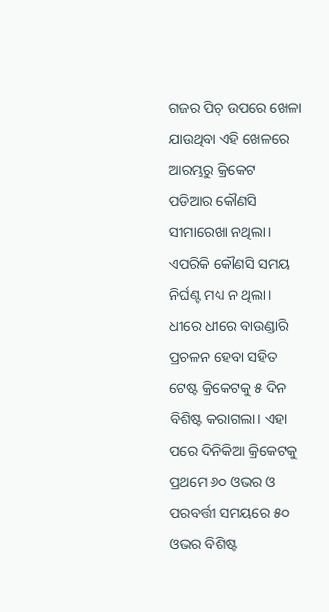ଗଜର ପିଚ୍‌ ଉପରେ ଖେଳା ଯାଉଥିବା ଏହି ଖେଳରେ ଆରମ୍ଭରୁ କ୍ରିକେଟ ପଡିଆର କୌଣସି ସୀମାରେଖା ନଥିଲା। ଏପରିକି କୌଣସି ସମୟ ନିର୍ଘଣ୍ଟ ମଧ୍ୟ ନ ଥିଲା। ଧୀରେ ଧୀରେ ବାଉଣ୍ଡାରି ପ୍ରଚଳନ ହେବା ସହିତ ଟେଷ୍ଟ କ୍ରିକେଟକୁ ୫ ଦିନ ବିଶିଷ୍ଟ କରାଗଲା। ଏହା ପରେ ଦିନିକିଆ କ୍ରିକେଟକୁ ପ୍ରଥମେ ୬୦ ଓଭର ଓ ପରବର୍ତ୍ତୀ ସମୟରେ ୫୦ ଓଭର ବିଶିଷ୍ଟ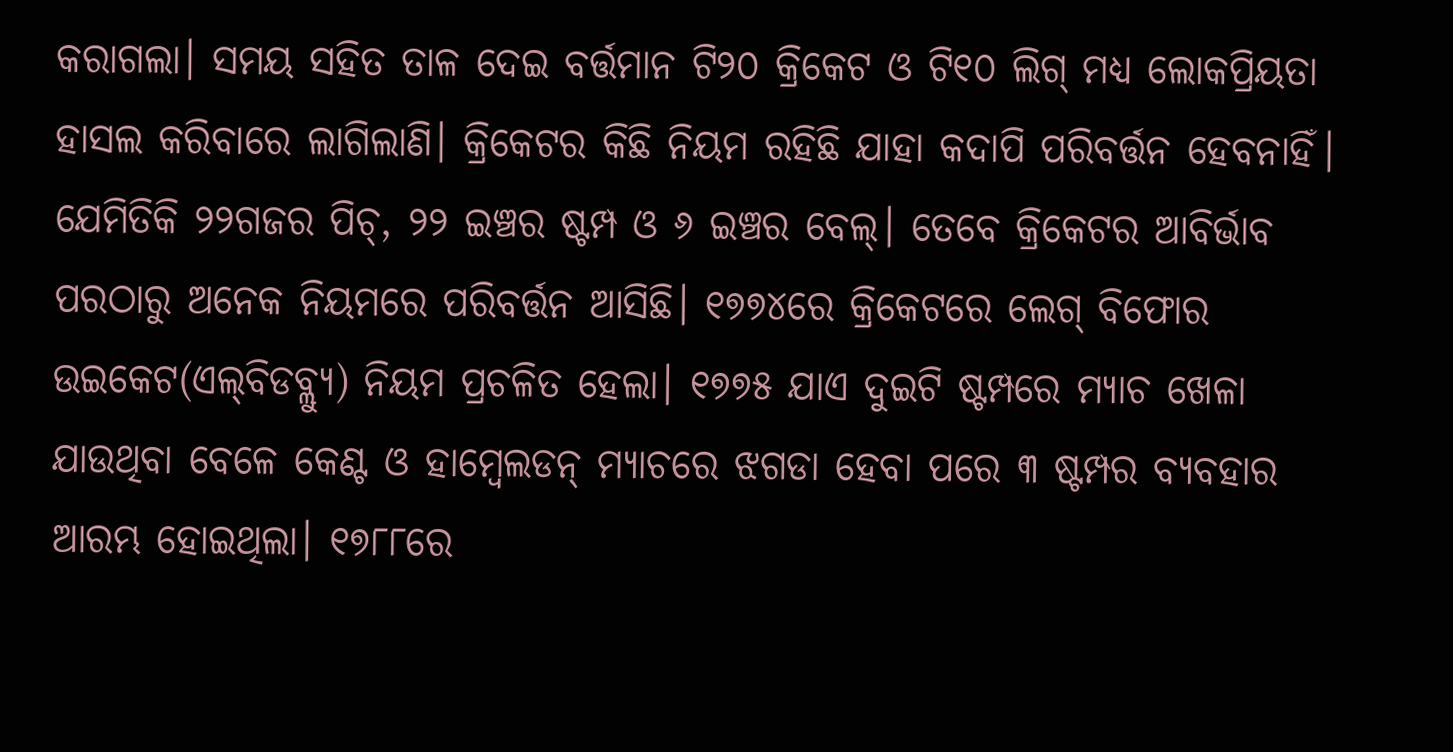କରାଗଲା। ସମୟ ସହିତ ତାଳ ଦେଇ ବର୍ତ୍ତମାନ ଟି୨୦ କ୍ରିକେଟ ଓ ଟି୧୦ ଲିଗ୍‌ ମଧ୍ୟ ଲୋକପ୍ରିୟତା ହାସଲ କରିବାରେ ଲାଗିଲାଣି। କ୍ରିକେଟର କିଛି ନିୟମ ରହିଛି ଯାହା କଦାପି ପରିବର୍ତ୍ତନ ହେବନାହିଁ। ଯେମିତିକି ୨୨ଗଜର ପିଚ୍‌, ୨୨ ଇଞ୍ଚର ଷ୍ଟମ୍ପ ଓ ୬ ଇଞ୍ଚର ବେଲ୍‌। ତେବେ କ୍ରିକେଟର ଆବିର୍ଭାବ ପରଠାରୁ ଅନେକ ନିୟମରେ ପରିବର୍ତ୍ତନ ଆସିଛି। ୧୭୭୪ରେ କ୍ରିକେଟରେ ଲେଗ୍‌ ବିଫୋର ଉଇକେଟ(ଏଲ୍‌ବିଡବ୍ଲ୍ୟୁ) ନିୟମ ପ୍ରଚଳିତ ହେଲା। ୧୭୭୫ ଯାଏ ଦୁଇଟି ଷ୍ଟମ୍ପରେ ମ୍ୟାଚ ଖେଳା ଯାଉଥିବା ବେଳେ କେଣ୍ଟ ଓ ହାମ୍ବେଲଡନ୍‌ ମ୍ୟାଚରେ ଝଗଡା ହେବା ପରେ ୩ ଷ୍ଟମ୍ପର ବ୍ୟବହାର ଆରମ୍ଭ ହୋଇଥିଲା। ୧୭୮୮ରେ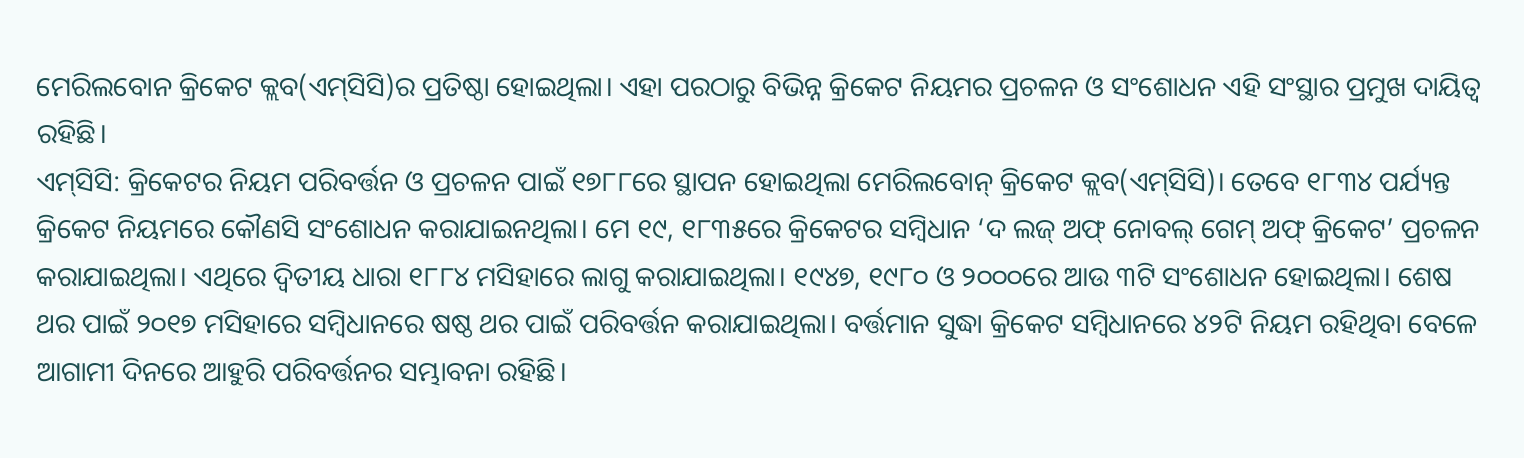ମେରିଲବୋନ କ୍ରିକେଟ କ୍ଲବ(ଏମ୍‌ସିସି)ର ପ୍ରତିଷ୍ଠା ହୋଇଥିଲା। ଏହା ପରଠାରୁ ବିଭିନ୍ନ କ୍ରିକେଟ ନିୟମର ପ୍ରଚଳନ ଓ ସଂଶୋଧନ ଏହି ସଂସ୍ଥାର ପ୍ରମୁଖ ଦାୟିତ୍ୱ ରହିଛି।
ଏମ୍‌ସିସି: କ୍ରିକେଟର ନିୟମ ପରିବର୍ତ୍ତନ ଓ ପ୍ରଚଳନ ପାଇଁ ୧୭୮୮ରେ ସ୍ଥାପନ ହୋଇଥିଲା ମେରିଲବୋନ୍‌ କ୍ରିକେଟ କ୍ଲବ(ଏମ୍‌ସିସି)। ତେବେ ୧୮୩୪ ପର୍ଯ୍ୟନ୍ତ କ୍ରିକେଟ ନିୟମରେ କୌଣସି ସଂଶୋଧନ କରାଯାଇନଥିଲା। ମେ ୧୯, ୧୮୩୫ରେ କ୍ରିକେଟର ସମ୍ବିଧାନ ‘ଦ ଲଜ୍‌ ଅଫ୍‌ ନୋବଲ୍‌ ଗେମ୍‌ ଅଫ୍‌ କ୍ରିକେଟ’ ପ୍ରଚଳନ କରାଯାଇଥିଲା। ଏଥିରେ ଦ୍ୱିତୀୟ ଧାରା ୧୮୮୪ ମସିହାରେ ଲାଗୁ କରାଯାଇଥିଲା। ୧୯୪୭, ୧୯୮୦ ଓ ୨୦୦୦ରେ ଆଉ ୩ଟି ସଂଶୋଧନ ହୋଇଥିଲା। ଶେଷ ଥର ପାଇଁ ୨୦୧୭ ମସିହାରେ ସମ୍ବିଧାନରେ ଷଷ୍ଠ ଥର ପାଇଁ ପରିବର୍ତ୍ତନ କରାଯାଇଥିଲା। ବର୍ତ୍ତମାନ ସୁଦ୍ଧା କ୍ରିକେଟ ସମ୍ବିଧାନରେ ୪୨ଟି ନିୟମ ରହିଥିବା ବେଳେ ଆଗାମୀ ଦିନରେ ଆହୁରି ପରିବର୍ତ୍ତନର ସମ୍ଭାବନା ରହିଛି।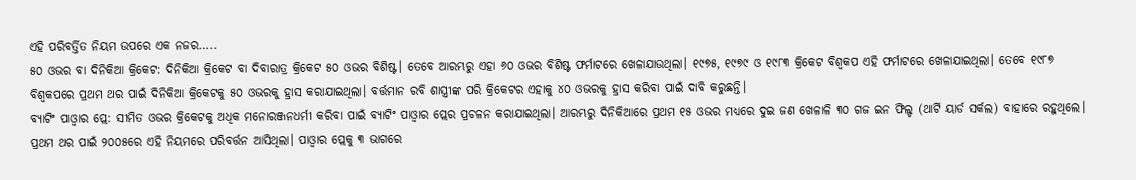ଏହି ପରିବର୍ତ୍ତିତ ନିୟମ ଉପରେ ଏକ ନଜର…..
୫୦ ଓଭର ବା ଦିନିକିଆ କ୍ରିକେଟ: ଦିନିକିଆ କ୍ରିକେଟ ବା ଦିବାରାତ୍ର କ୍ରିକେଟ ୫୦ ଓଭର ବିଶିଷ୍ଟ। ତେବେ ଆରମ୍ଭରୁ ଏହା ୬୦ ଓଭର ବିଶିଷ୍ଟ ଫର୍ମାଟରେ ଖେଳାଯାଉଥିଲା। ୧୯୭୫, ୧୯୭୯ ଓ ୧୯୮୩ କ୍ରିକେଟ ବିଶ୍ୱକପ ଏହି ଫର୍ମାଟରେ ଖେଳାଯାଇଥିଲା। ତେବେ ୧୯୮୭ ବିଶ୍ୱକପରେ ପ୍ରଥମ ଥର ପାଇଁ ଦିନିକିଆ କ୍ରିକେଟକୁ ୫୦ ଓଭରକୁ ହ୍ରାସ କରାଯାଇଥିଲା। ବର୍ତ୍ତମାନ ରବି ଶାସ୍ତ୍ରୀଙ୍କ ପରି କ୍ରିକେଟର ଏହାକୁ ୪୦ ଓଭରକୁ ହ୍ରାସ କରିବା ପାଇଁ ଦାବି କରୁଛନ୍ତି।
ବ୍ୟାଟିଂ ପାଓ୍ବାର ପ୍ଲେ: ସୀମିତ ଓଭର କ୍ରିକେଟକୁ ଅଧିକ ମନୋରଞ୍ଜନଧର୍ମୀ କରିବା ପାଇଁ ବ୍ୟାଟିଂ ପାଓ୍ବାର ପ୍ଲେର ପ୍ରଚଳନ କରାଯାଇଥିଲା। ଆରମ୍ଭରୁ ଦିନିକିଆରେ ପ୍ରଥମ ୧୫ ଓଭର ମଧ୍ୟରେ ଦୁଇ ଜଣ ଖେଳାଳି ୩୦ ଗଜ ଇନ ଫିଲ୍ଡ (ଥାର୍ଟି ୟାର୍ଡ ସର୍କଲ) ବାହାରେ ରହୁଥିଲେ। ପ୍ରଥମ ଥର ପାଇଁ ୨୦୦୫ରେ ଏହି ନିୟମରେ ପରିବର୍ତ୍ତନ ଆସିଥିଲା। ପାଓ୍ବାର ପ୍ଲେକୁ ୩ ଭାଗରେ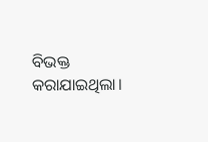ବିଭକ୍ତ କରାଯାଇଥିଲା।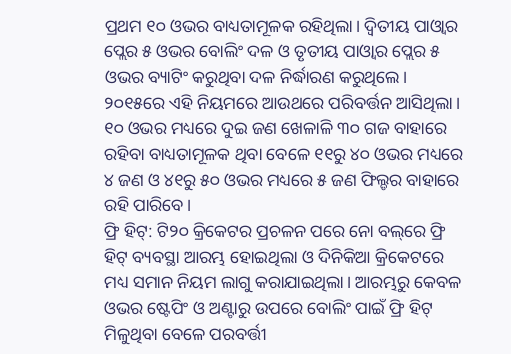ପ୍ରଥମ ୧୦ ଓଭର ବାଧ୍ୟତାମୂଳକ ରହିଥିଲା। ଦ୍ୱିତୀୟ ପାଓ୍ବାର ପ୍ଲେର ୫ ଓଭର ବୋଲିଂ ଦଳ ଓ ତୃତୀୟ ପାଓ୍ବାର ପ୍ଲେର ୫ ଓଭର ବ୍ୟାଟିଂ କରୁଥିବା ଦଳ ନିର୍ଦ୍ଧାରଣ କରୁଥିଲେ। ୨୦୧୫ରେ ଏହି ନିୟମରେ ଆଉଥରେ ପରିବର୍ତ୍ତନ ଆସିଥିଲା। ୧୦ ଓଭର ମଧ୍ୟରେ ଦୁଇ ଜଣ ଖେଳାଳି ୩୦ ଗଜ ବାହାରେ ରହିବା ବାଧ୍ୟତାମୂଳକ ଥିବା ବେଳେ ୧୧ରୁ ୪୦ ଓଭର ମଧ୍ୟରେ ୪ ଜଣ ଓ ୪୧ରୁ ୫୦ ଓଭର ମଧ୍ୟରେ ୫ ଜଣ ଫିଲ୍ଡର ବାହାରେ ରହି ପାରିବେ।
ଫ୍ରି ହିଟ୍‌: ଟି୨୦ କ୍ରିକେଟର ପ୍ରଚଳନ ପରେ ନୋ ବଲ୍‌ରେ ଫ୍ରି ହିଟ୍‌ ବ୍ୟବସ୍ଥା ଆରମ୍ଭ ହୋଇଥିଲା ଓ ଦିନିକିଆ କ୍ରିକେଟରେ ମଧ୍ୟ ସମାନ ନିୟମ ଲାଗୁ କରାଯାଇଥିଲା। ଆରମ୍ଭରୁ କେବଳ ଓଭର ଷ୍ଟେପିଂ ଓ ଅଣ୍ଟାରୁ ଉପରେ ବୋଲିଂ ପାଇଁ ଫ୍ରି ହିଟ୍‌ ମିଳୁଥିବା ବେଳେ ପରବର୍ତ୍ତୀ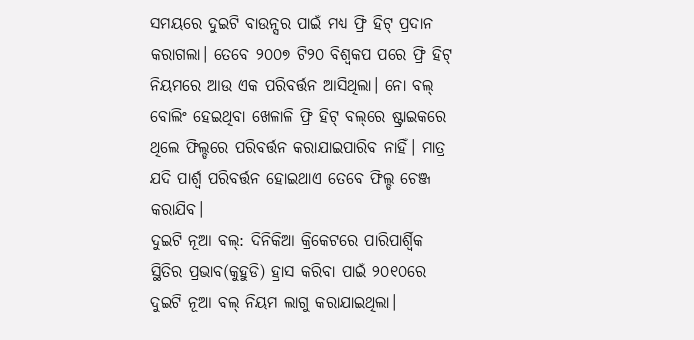ସମୟରେ ଦୁଇଟି ବାଉନ୍ସର ପାଇଁ ମଧ୍ୟ ଫ୍ରି ହିଟ୍‌ ପ୍ରଦାନ କରାଗଲା। ତେବେ ୨୦୦୭ ଟି୨୦ ବିଶ୍ୱକପ ପରେ ଫ୍ରି ହିଟ୍‌ ନିୟମରେ ଆଉ ଏକ ପରିବର୍ତ୍ତନ ଆସିଥିଲା। ନୋ ବଲ୍‌ ବୋଲିଂ ହେଇଥିବା ଖେଳାଳି ଫ୍ରି ହିଟ୍‌ ବଲ୍‌ରେ ଷ୍ଟ୍ରାଇକରେ ଥିଲେ ଫିଲ୍ଡରେ ପରିବର୍ତ୍ତନ କରାଯାଇପାରିବ ନାହିଁ। ମାତ୍ର ଯଦି ପାର୍ଶ୍ୱ ପରିବର୍ତ୍ତନ ହୋଇଥାଏ ତେବେ ଫିଲ୍ଡ ଚେଞ୍ଜ କରାଯିବ।
ଦୁଇଟି ନୂଆ ବଲ୍‌: ଦିନିକିଆ କ୍ରିକେଟରେ ପାରିପାର୍ଶ୍ୱିକ ସ୍ଥିତିର ପ୍ରଭାବ(କୁହୁଡି) ହ୍ରାସ କରିବା ପାଇଁ ୨୦୧୦ରେ ଦୁଇଟି ନୂଆ ବଲ୍‌ ନିୟମ ଲାଗୁ କରାଯାଇଥିଲା।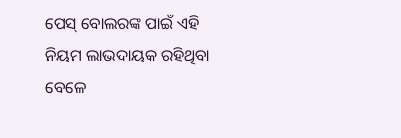ପେସ୍‌ ବୋଲରଙ୍କ ପାଇଁ ଏହି ନିୟମ ଲାଭଦାୟକ ରହିଥିବା ବେଳେ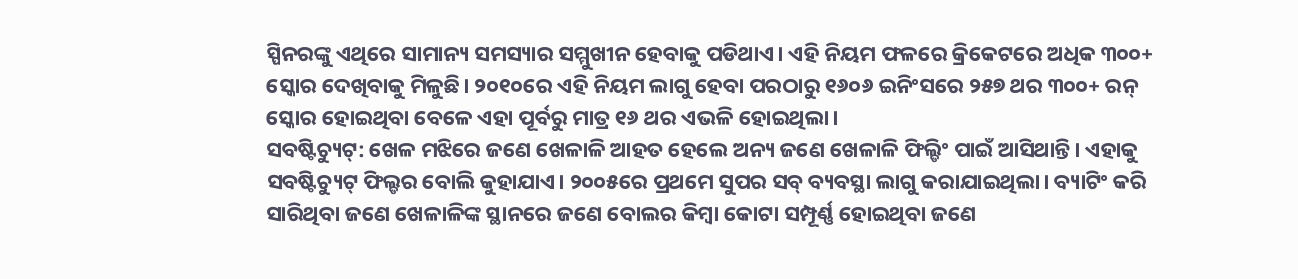ସ୍ପିନରଙ୍କୁ ଏଥିରେ ସାମାନ୍ୟ ସମସ୍ୟାର ସମ୍ମୁଖୀନ ହେବାକୁ ପଡିଥାଏ। ଏହି ନିୟମ ଫଳରେ କ୍ରିକେଟରେ ଅଧିକ ୩୦୦+ ସ୍କୋର ଦେଖିବାକୁ ମିଳୁଛି। ୨୦୧୦ରେ ଏହି ନିୟମ ଲାଗୁ ହେବା ପରଠାରୁ ୧୬୦୬ ଇନିଂସରେ ୨୫୭ ଥର ୩୦୦+ ରନ୍‌ ସ୍କୋର ହୋଇଥିବା ବେଳେ ଏହା ପୂର୍ବରୁ ମାତ୍ର ୧୬ ଥର ଏଭଳି ହୋଇଥିଲା।
ସବଷ୍ଟିଚ୍ୟୁଟ୍‌: ଖେଳ ମଝିରେ ଜଣେ ଖେଳାଳି ଆହତ ହେଲେ ଅନ୍ୟ ଜଣେ ଖେଳାଳି ଫିଲ୍ଡିଂ ପାଇଁ ଆସିଥାନ୍ତି। ଏହାକୁ ସବଷ୍ଟିଚ୍ୟୁଟ୍‌ ଫିଲ୍ଡର ବୋଲି କୁହାଯାଏ। ୨୦୦୫ରେ ପ୍ରଥମେ ସୁପର ସବ୍‌ ବ୍ୟବସ୍ଥା ଲାଗୁ କରାଯାଇଥିଲା। ବ୍ୟାଟିଂ କରି ସାରିଥିବା ଜଣେ ଖେଳାଳିଙ୍କ ସ୍ଥାନରେ ଜଣେ ବୋଲର କିମ୍ବା କୋଟା ସମ୍ପୂର୍ଣ୍ଣ ହୋଇଥିବା ଜଣେ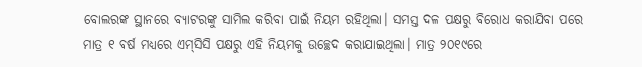ବୋଲରଙ୍କ ସ୍ଥାନରେ ବ୍ୟାଟରଙ୍କୁ ସାମିଲ କରିବା ପାଇଁ ନିୟମ ରହିଥିଲା। ସମସ୍ତ ଦଳ ପକ୍ଷରୁ ବିରୋଧ କରାଯିବା ପରେ ମାତ୍ର ୧ ବର୍ଷ ମଧ୍ୟରେ ଏମ୍‌ସିସି ପକ୍ଷରୁ ଏହି ନିୟମକୁ ଉଚ୍ଛେଦ କରାଯାଇଥିଲା। ମାତ୍ର ୨୦୧୯ରେ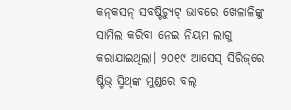କନ୍‌କସନ୍‌ ସବଷ୍ଟିଚ୍ୟୁଟ୍‌ ଭାବରେ ଖେଳାଳିଙ୍କୁ ସାମିଲ କରିବା ନେଇ ନିୟମ ଲାଗୁ କରାଯାଇଥିଲା। ୨୦୧୯ ଆସେସ୍‌ ସିରିଜ୍‌ରେ ଷ୍ଟିଭ୍‌ ସ୍ମିଥ୍‌ଙ୍କ ମୁଣ୍ଡରେ ବଲ୍‌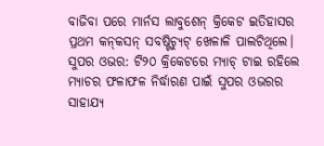ବାଜିବା ପରେ ମାର୍ନସ ଲାବୁଶେନ୍‌ କ୍ରିକେଟ ଇତିହାସର ପ୍ରଥମ କନ୍‌କସନ୍‌ ସବଷ୍ଟିଚ୍ୟୁଟ୍‌ ଖେଳାଳି ପାଲଟିଥିଲେ।
ସୁପର ଓଭର: ଟି୨୦ କ୍ରିକେଟରେ ମ୍ୟାଚ୍‌ ଟାଇ ରହିଲେ ମ୍ୟାଚର ଫଳାଫଳ ନିର୍ଦ୍ଧାରଣ ପାଇଁ ସୁପର ଓଭରର ସାହାଯ୍ୟ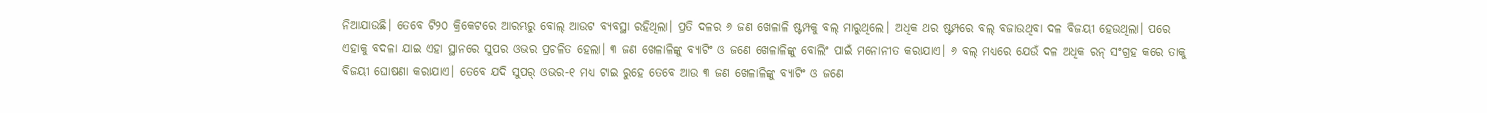ନିଆଯାଉଛି। ତେବେ ଟି୨୦ କ୍ରିକେଟରେ ଆରମ୍ଭରୁ ବୋଲ୍‌ ଆଉଟ ବ୍ୟବସ୍ଥା ରହିଥିଲା। ପ୍ରତି ଦଳର ୬ ଜଣ ଖେଳାଳି ଷ୍ଟମ୍ପକୁ ବଲ୍‌ ମାରୁଥିଲେ। ଅଧିକ ଥର ଷ୍ଟମ୍ପରେ ବଲ୍‌ ବଜାଉଥିବା ଦଳ ବିଜୟୀ ହେଉଥିଲା। ପରେ ଏହାକୁ ବଦଳା ଯାଇ ଏହା ସ୍ଥାନରେ ସୁପର ଓଭର ପ୍ରଚଳିତ ହେଲା। ୩ ଜଣ ଖେଳାଳିଙ୍କୁ ବ୍ୟାଟିଂ ଓ ଜଣେ ଖେଳାଳିଙ୍କୁ ବୋଲିଂ ପାଇଁ ମନୋନୀତ କରାଯାଏ। ୬ ବଲ୍‌ ମଧ୍ୟରେ ଯେଉଁ ଦଳ ଅଧିକ ରନ୍‌ ସଂଗ୍ରହ କରେ ତାକୁ ବିଜୟୀ ଘୋଷଣା କରାଯାଏ। ତେବେ ଯଦି ସୁପର୍‌ ଓଭର-୧ ମଧ୍ୟ ଟାଇ ରୁହେ ତେବେ ଆଉ ୩ ଜଣ ଖେଳାଳିଙ୍କୁ ବ୍ୟାଟିଂ ଓ ଜଣେ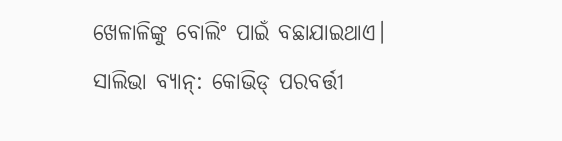ଖେଳାଳିଙ୍କୁ ବୋଲିଂ ପାଇଁ ବଛାଯାଇଥାଏ।
ସାଲିଭା ବ୍ୟାନ୍‌: କୋଭିଡ୍‌ ପରବର୍ତ୍ତୀ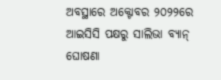ଅବସ୍ଥାରେ ଅକ୍ଟୋବର ୨୦୨୨ରେ ଆଇସିସି ପକ୍ଷରୁ ସାଲିଭା ବ୍ୟାନ୍‌ ଘୋଷଣା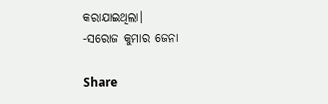କରାଯାଇଥିଲା।
-ସରୋଜ କୁମାର ଜେନା

Share